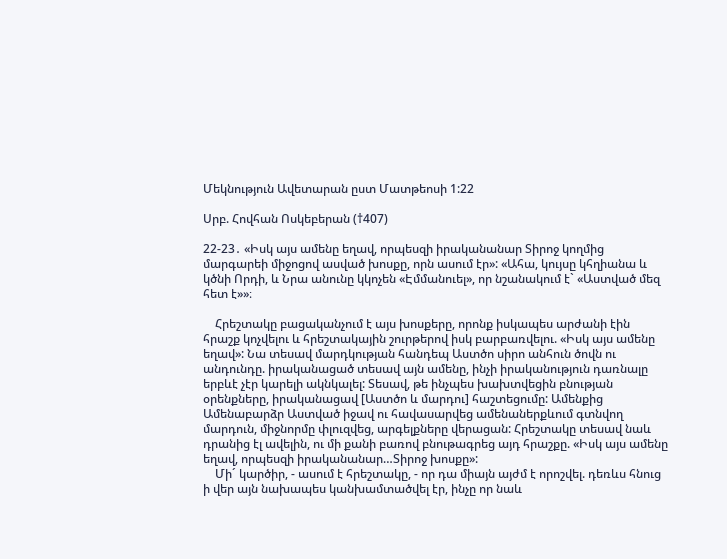Մեկնություն Ավետարան ըստ Մատթեոսի 1:22

Սրբ. Հովհան Ոսկեբերան (†407)

22-23․ «Իսկ այս ամենը եղավ, որպեսզի իրականանար Տիրոջ կողմից մարգարեի միջոցով ասված խոսքը, որն ասում էր»: «Ահա, կույսը կհղիանա և կծնի Որդի, և Նրա անունը կկոչեն «Էմմանուել», որ նշանակում է` «Աստված մեզ հետ է»»։

    Հրեշտակը բացականչում է այս խոսքերը, որոնք իսկապես արժանի էին հրաշք կոչվելու և հրեշտակային շուրթերով իսկ բարբառվելու. «Իսկ այս ամենը եղավ»: Նա տեսավ մարդկության հանդեպ Աստծո սիրո անհուն ծովն ու անդունդը. իրականացած տեսավ այն ամենը, ինչի իրականություն դառնալը երբևէ չէր կարելի ակնկալել: Տեսավ, թե ինչպես խախտվեցին բնության օրենքները, իրականացավ [Աստծո և մարդու] հաշտեցումը: Ամենքից Ամենաբարձր Աստված իջավ ու հավասարվեց ամենաներքևում գտնվող մարդուն, միջնորմը փլուզվեց, արգելքները վերացան: Հրեշտակը տեսավ նաև դրանից էլ ավելին, ու մի քանի բառով բնութագրեց այդ հրաշքը. «Իսկ այս ամենը եղավ, որպեսզի իրականանար…Տիրոջ խոսքը»:
    Մի´ կարծիր, - ասում է հրեշտակը, - որ դա միայն այժմ է որոշվել. դեռևս հնուց ի վեր այն նախապես կանխամտածվել էր, ինչը որ նաև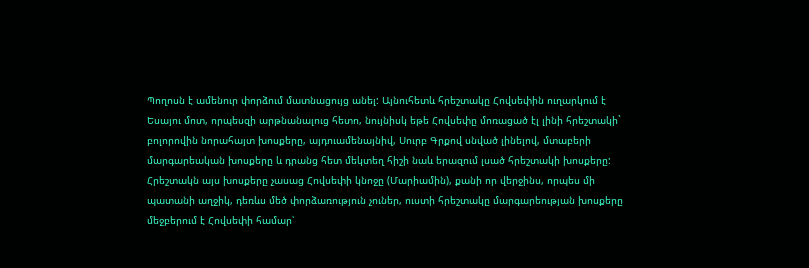Պողոսն է ամենուր փորձում մատնացույց անել: Այնուհետև հրեշտակը Հովսեփին ուղարկում է Եսայու մոտ, որպեսզի արթնանալուց հետո, նույնիսկ եթե Հովսեփը մոռացած էլ լինի հրեշտակի` բոլորովին նորահայտ խոսքերը, այդուամենայնիվ, Սուրբ Գրքով սնված լինելով, մտաբերի մարգարեական խոսքերը և դրանց հետ մեկտեղ հիշի նաև երազում լսած հրեշտակի խոսքերը: Հրեշտակն այս խոսքերը չասաց Հովսեփի կնոջը (Մարիամին), քանի որ վերջինս, որպես մի պատանի աղջիկ, դեռևս մեծ փորձառություն չուներ, ուստի հրեշտակը մարգարեության խոսքերը մեջբերում է Հովսեփի համար՝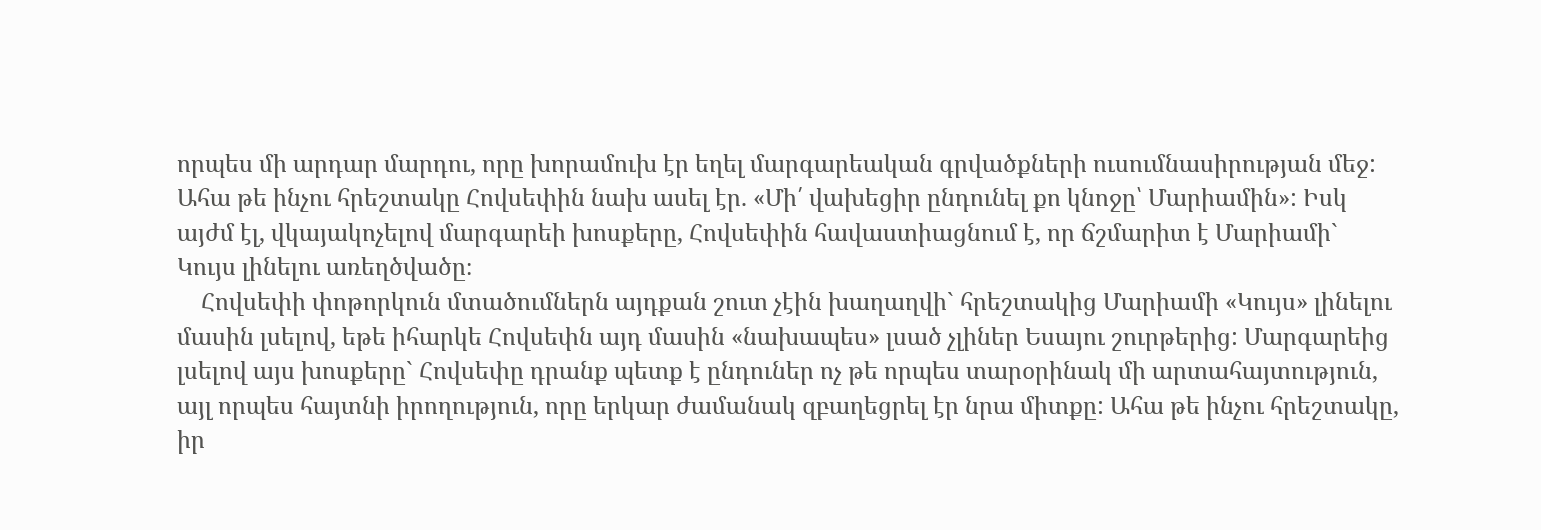որպես մի արդար մարդու, որը խորամուխ էր եղել մարգարեական գրվածքների ուսումնասիրության մեջ: Ահա թե ինչու հրեշտակը Հովսեփին նախ ասել էր. «Մի՛ վախեցիր ընդունել քո կնոջը՝ Մարիամին»: Իսկ այժմ էլ, վկայակոչելով մարգարեի խոսքերը, Հովսեփին հավաստիացնում է, որ ճշմարիտ է Մարիամի` Կույս լինելու առեղծվածը։
    Հովսեփի փոթորկուն մտածումներն այդքան շուտ չէին խաղաղվի` հրեշտակից Մարիամի «Կույս» լինելու մասին լսելով, եթե իհարկե Հովսեփն այդ մասին «նախապես» լսած չլիներ Եսայու շուրթերից: Մարգարեից լսելով այս խոսքերը` Հովսեփը դրանք պետք է ընդուներ ոչ թե որպես տարօրինակ մի արտահայտություն, այլ որպես հայտնի իրողություն, որը երկար ժամանակ զբաղեցրել էր նրա միտքը: Ահա թե ինչու հրեշտակը, իր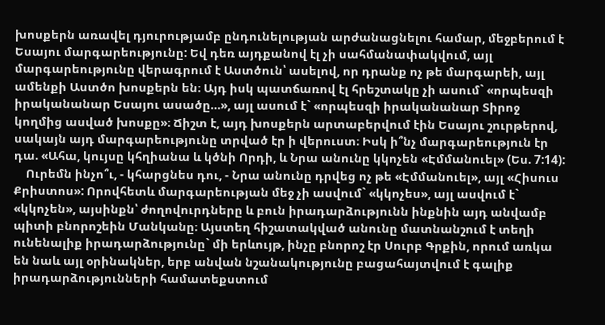խոսքերն առավել դյուրությամբ ընդունելության արժանացնելու համար, մեջբերում է Եսայու մարգարեությունը: Եվ դեռ այդքանով էլ չի սահմանափակվում, այլ մարգարեությունը վերագրում է Աստծուն՝ ասելով, որ դրանք ոչ թե մարգարեի, այլ ամենքի Աստծո խոսքերն են։ Այդ իսկ պատճառով էլ հրեշտակը չի ասում` «որպեսզի իրականանար Եսայու ասածը…», այլ ասում է` «որպեսզի իրականանար Տիրոջ կողմից ասված խոսքը»։ Ճիշտ է, այդ խոսքերն արտաբերվում էին Եսայու շուրթերով, սակայն այդ մարգարեությունը տրված էր ի վերուստ։ Իսկ ի՞նչ մարգարեություն էր դա. «Ահա, կույսը կհղիանա և կծնի Որդի, և Նրա անունը կկոչեն «Էմմանուել» (Ես. 7:14):
    Ուրեմն ինչո՞ւ, - կհարցնես դու, - Նրա անունը դրվեց ոչ թե «Էմմանուել», այլ «Հիսուս Քրիստոս»: Որովհետև մարգարեության մեջ չի ասվում` «կկոչես», այլ ասվում է` «կկոչեն», այսինքն՝ ժողովուրդները և բուն իրադարձությունն ինքնին այդ անվամբ պիտի բնորոշեին Մանկանը։ Այստեղ հիշատակված անունը մատնանշում է տեղի ունենալիք իրադարձությունը` մի երևույթ, ինչը բնորոշ էր Սուրբ Գրքին, որում առկա են նաև այլ օրինակներ, երբ անվան նշանակությունը բացահայտվում է գալիք իրադարձությունների համատեքստում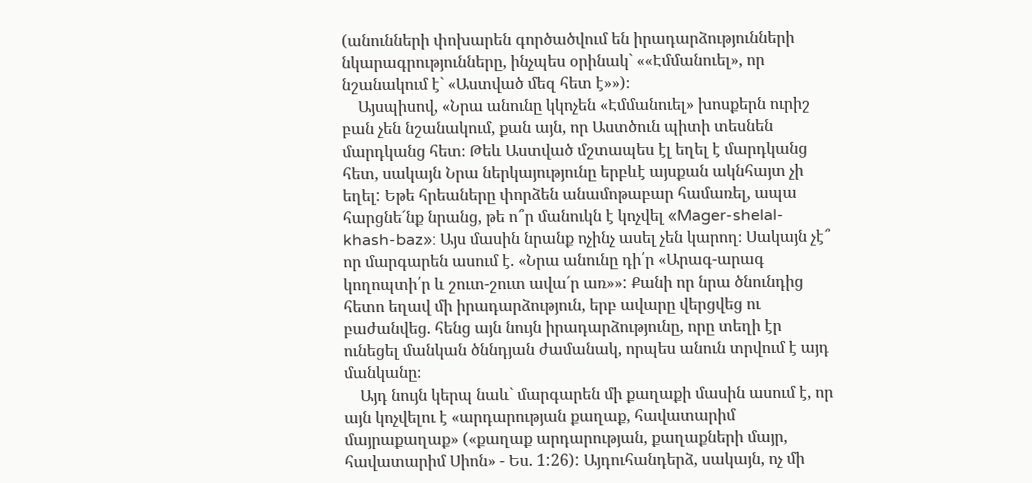(անունների փոխարեն գործածվում են իրադարձությունների նկարագրությունները, ինչպես օրինակ` ««Էմմանուել», որ նշանակում է` «Աստված մեզ հետ է»»)։
    Այսպիսով, «Նրա անունը կկոչեն «Էմմանուել» խոսքերն ուրիշ բան չեն նշանակում, քան այն, որ Աստծուն պիտի տեսնեն մարդկանց հետ։ Թեև Աստված մշտապես էլ եղել է մարդկանց հետ, սակայն Նրա ներկայությունը երբևէ այսքան ակնհայտ չի եղել: Եթե հրեաները փորձեն անամոթաբար համառել, ապա հարցնե´նք նրանց, թե ո՞ր մանուկն է կոչվել «Mager-shelal-khash-baz»: Այս մասին նրանք ոչինչ ասել չեն կարող։ Սակայն չէ՞ որ մարգարեն ասում է. «Նրա անունը դի՛ր «Արագ-արագ կողոպտի՛ր և շուտ-շուտ ավա´ր առ»»: Քանի որ նրա ծնունդից հետո եղավ մի իրադարձություն, երբ ավարը վերցվեց ու բաժանվեց. հենց այն նույն իրադարձությունը, որը տեղի էր ունեցել մանկան ծննդյան ժամանակ, որպես անուն տրվում է այդ մանկանը։
    Այդ նույն կերպ նաև` մարգարեն մի քաղաքի մասին ասում է, որ այն կոչվելու է «արդարության քաղաք, հավատարիմ մայրաքաղաք» («քաղաք արդարության, քաղաքների մայր, հավատարիմ Սիոն» - Ես. 1:26): Այդուհանդերձ, սակայն, ոչ մի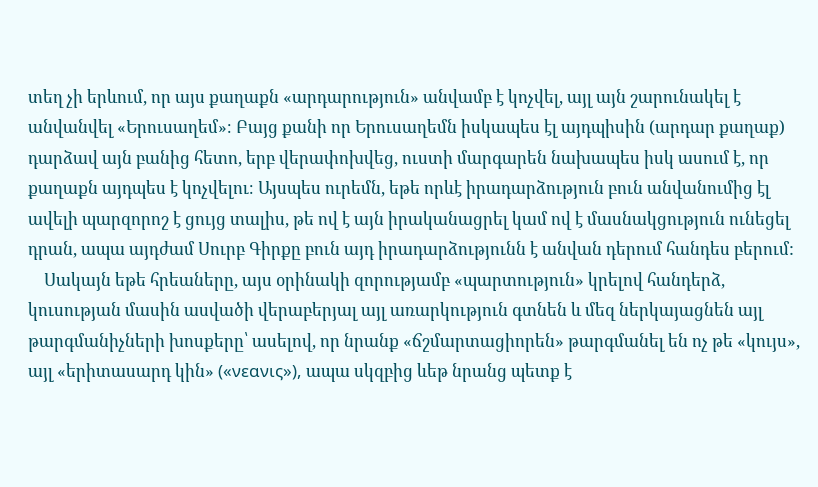տեղ չի երևում, որ այս քաղաքն «արդարություն» անվամբ է կոչվել, այլ այն շարունակել է անվանվել «Երուսաղեմ»։ Բայց քանի որ Երուսաղեմն իսկապես էլ այդպիսին (արդար քաղաք) դարձավ այն բանից հետո, երբ վերափոխվեց, ուստի մարգարեն նախապես իսկ ասում է, որ քաղաքն այդպես է կոչվելու։ Այսպես ուրեմն, եթե որևէ իրադարձություն բուն անվանումից էլ ավելի պարզորոշ է ցույց տալիս, թե ով է այն իրականացրել կամ ով է մասնակցություն ունեցել դրան, ապա այդժամ Սուրբ Գիրքը բուն այդ իրադարձությունն է անվան դերում հանդես բերում:
    Սակայն եթե հրեաները, այս օրինակի զորությամբ «պարտություն» կրելով հանդերձ, կուսության մասին ասվածի վերաբերյալ այլ առարկություն գտնեն և մեզ ներկայացնեն այլ թարգմանիչների խոսքերը՝ ասելով, որ նրանք «ճշմարտացիորեն» թարգմանել են ոչ թե «կույս», այլ «երիտասարդ կին» («νεανις»), ապա սկզբից ևեթ նրանց պետք է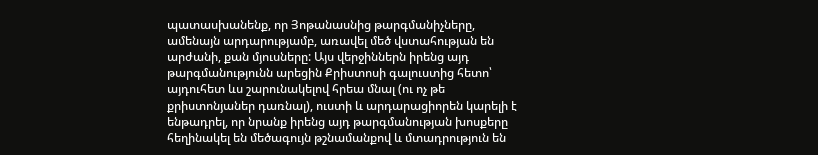պատասխանենք, որ Յոթանասնից թարգմանիչները, ամենայն արդարությամբ, առավել մեծ վստահության են արժանի, քան մյուսները: Այս վերջիններն իրենց այդ թարգմանությունն արեցին Քրիստոսի գալուստից հետո՝ այդուհետ ևս շարունակելով հրեա մնալ (ու ոչ թե քրիստոնյաներ դառնալ), ուստի և արդարացիորեն կարելի է ենթադրել, որ նրանք իրենց այդ թարգմանության խոսքերը հեղինակել են մեծագույն թշնամանքով և մտադրություն են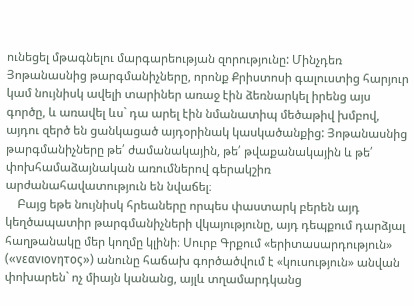ունեցել մթագնելու մարգարեության զորությունը: Մինչդեռ Յոթանասնից թարգմանիչները, որոնք Քրիստոսի գալուստից հարյուր կամ նույնիսկ ավելի տարիներ առաջ էին ձեռնարկել իրենց այս գործը, և առավել ևս` դա արել էին նմանատիպ մեծաթիվ խմբով, այդու զերծ են ցանկացած այդօրինակ կասկածանքից: Յոթանասնից թարգմանիչները թե՛ ժամանակային, թե՛ թվաքանակային և թե՛ փոխհամաձայնական առումներով գերակշիռ արժանահավատություն են նվաճել։
    Բայց եթե նույնիսկ հրեաները որպես փաստարկ բերեն այդ կեղծապատիր թարգմանիչների վկայությունը, այդ դեպքում դարձյալ հաղթանակը մեր կողմը կլինի։ Սուրբ Գրքում «երիտասարդություն» («νεανιονητος») անունը հաճախ գործածվում է «կուսություն» անվան փոխարեն` ոչ միայն կանանց, այլև տղամարդկանց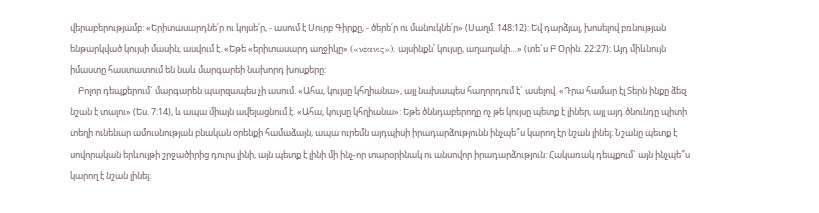վերաբերությամբ: «Երիտասարդնե՛ր ու կոյսե՛ր, - ասում է Սուրբ Գիրքը, - ծերե՛ր ու մանուկնե՛ր» (Սաղմ. 148:12): Եվ դարձյալ, խոսելով բռնության ենթարկված կույսի մասին, ասվում է. «Եթե «երիտասարդ աղջիկը» («νεανις»), այսինքն՝ կույսը, աղաղակի…» (տե´ս Բ Օրին. 22:27): Այդ միևնույն իմաստը հաստատում են նաև մարգարեի նախորդ խոսքերը:
    Բոլոր դեպքերում` մարգարեն պարզապես չի ասում. «Ահա, կույսը կհղիանա», այլ նախապես հաղորդում է` ասելով. «Դրա համար էլ Տերն ինքը ձեզ նշան է տալու» (Ես. 7:14), և ապա միայն ավելացնում է. «Ահա, կույսը կհղիանա»: Եթե ծննդաբերողը ոչ թե կույսը պետք է լիներ, այլ այդ ծնունդը պիտի տեղի ունենար ամուսնության բնական օրենքի համաձայն, ապա ուրեմն այդպիսի իրադարձությունն ինչպե՞ս կարող էր նշան լինել։ Նշանը պետք է սովորական երևույթի շրջածիրից դուրս լինի, այն պետք է լինի մի ինչ-որ տարօրինակ ու անսովոր իրադարձություն: Հակառակ դեպքում` այն ինչպե՞ս կարող է նշան լինել։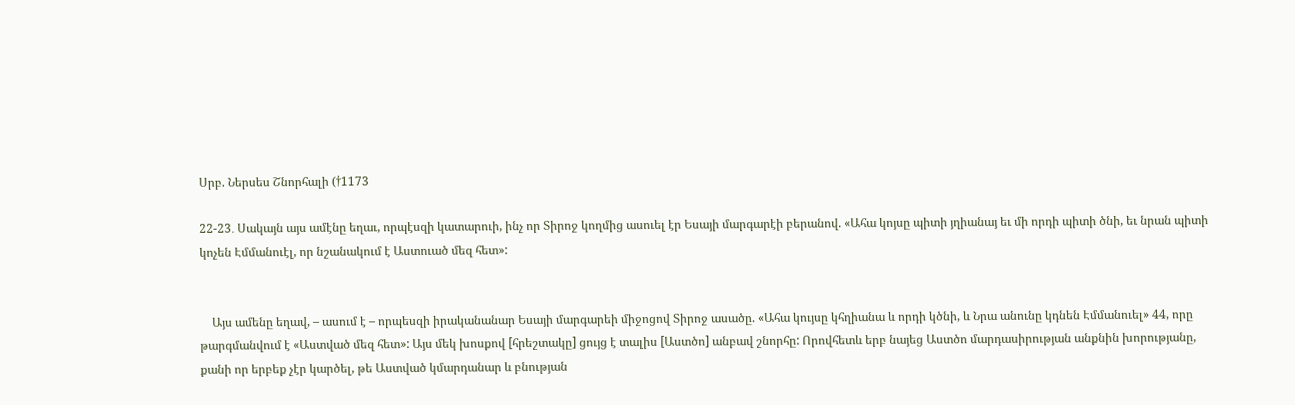Սրբ. Ներսես Շնորհալի (†1173

22-23․ Սակայն այս ամէնը եղաւ, որպէսզի կատարուի, ինչ որ Տիրոջ կողմից ասուել էր Եսայի մարգարէի բերանով. «Ահա կոյսը պիտի յղիանայ եւ մի որդի պիտի ծնի, եւ նրան պիտի կոչեն Էմմանուէլ, որ նշանակում է Աստուած մեզ հետ»:


    Այս ամենը եղավ, – ասում է – որպեսզի իրականանար Եսայի մարգարեի միջոցով Տիրոջ ասածը. «Ահա կույսը կհղիանա և որդի կծնի, և Նրա անունը կդնեն Էմմանուել» 44, որը թարգմանվում է «Աստված մեզ հետ»: Այս մեկ խոսքով [հրեշտակը] ցույց է տալիս [Աստծո] անբավ շնորհը: Որովհետև երբ նայեց Աստծո մարդասիրության անքնին խորությանը, քանի որ երբեք չէր կարծել, թե Աստված կմարդանար և բնության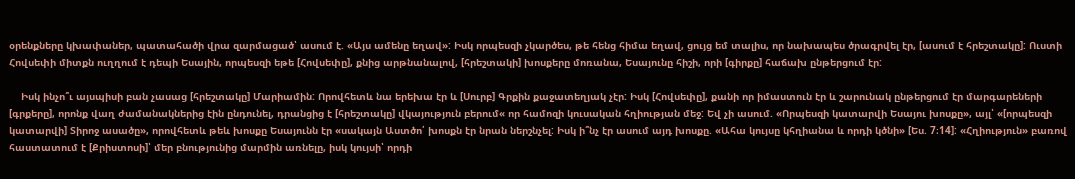օրենքները կխափաներ, պատահածի վրա զարմացած՝ ասում է. «Այս ամենը եղավ»: Իսկ որպեսզի չկարծես, թե հենց հիմա եղավ, ցույց եմ տալիս, որ նախապես ծրագրվել էր, [ասում է հրեշտակը]: Ուստի Հովսեփի միտքն ուղղում է դեպի Եսային, որպեսզի եթե [Հովսեփը], քնից արթնանալով, [հրեշտակի] խոսքերը մոռանա, Եսայունը հիշի, որի [գիրքը] հաճախ ընթերցում էր:

    Իսկ ինչո՞ւ այսպիսի բան չասաց [հրեշտակը] Մարիամին: Որովհետև նա երեխա էր և [Սուրբ] Գրքին քաջատեղյակ չէր: Իսկ [Հովսեփը], քանի որ իմաստուն էր և շարունակ ընթերցում էր մարգարեների [գրքերը], որոնք վաղ ժամանակներից էին ընդունել, դրանցից է [հրեշտակը] վկայություն բերում« որ համոզի կուսական հղիության մեջ: Եվ չի ասում. «Որպեսզի կատարվի Եսայու խոսքը», այլ՝ «[որպեսզի կատարվի] Տիրոջ ասածը», որովհետև թեև խոսքը Եսայունն էր «սակայն Աստծո՛ խոսքն էր նրան ներշնչել: Իսկ ի՞նչ էր ասում այդ խոսքը. «Ահա կույսը կհղիանա և որդի կծնի» [Ես. 7։14]: «Հղիություն» բառով հաստատում է [Քրիստոսի]՝ մեր բնությունից մարմին առնելը, իսկ կույսի՝ որդի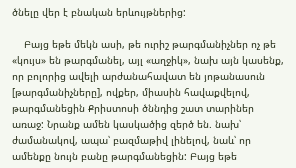ծնելը վեր է բնական երևույթներից:

    Բայց եթե մեկն ասի, թե ուրիշ թարգմանիչներ ոչ թե «կույս» են թարգմանել, այլ «աղջիկ», նախ այն կասենք, որ բոլորից ավելի արժանահավատ են յոթանասուն [թարգմանիչները], ովքեր, միասին հավաքվելով, թարգմանեցին Քրիստոսի ծննդից շատ տարիներ առաջ: Նրանք ամեն կասկածից զերծ են. նախ՝ ժամանակով, ապա՝ բազմաթիվ լինելով, նաև՝ որ ամենքը նույն բանը թարգմանեցին: Բայց եթե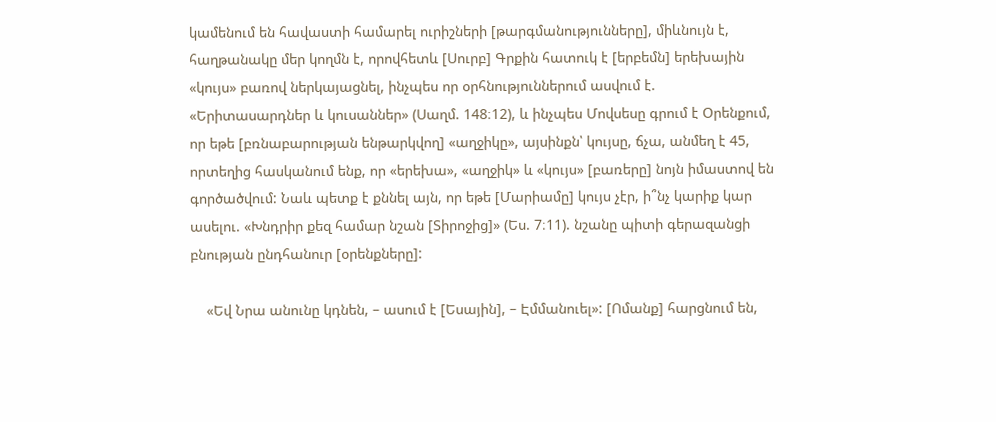կամենում են հավաստի համարել ուրիշների [թարգմանությունները], միևնույն է, հաղթանակը մեր կողմն է, որովհետև [Սուրբ] Գրքին հատուկ է [երբեմն] երեխային «կույս» բառով ներկայացնել, ինչպես որ օրհնություններում ասվում է. «Երիտասարդներ և կուսաններ» (Սաղմ. 148։12), և ինչպես Մովսեսը գրում է Օրենքում, որ եթե [բռնաբարության ենթարկվող] «աղջիկը», այսինքն՝ կույսը, ճչա, անմեղ է 45, որտեղից հասկանում ենք, որ «երեխա», «աղջիկ» և «կույս» [բառերը] նոյն իմաստով են գործածվում: Նաև պետք է քննել այն, որ եթե [Մարիամը] կույս չէր, ի՞նչ կարիք կար ասելու. «Խնդրիր քեզ համար նշան [Տիրոջից]» (Ես. 7։11). նշանը պիտի գերազանցի բնության ընդհանուր [օրենքները]:

    «Եվ Նրա անունը կդնեն, – ասում է [Եսային], – Էմմանուել»: [Ոմանք] հարցնում են,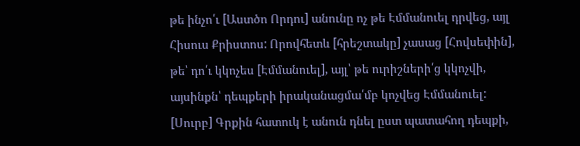թե ինչո՛ւ [Աստծո Որդու] անունը ոչ թե Էմմանուել դրվեց, այլ Հիսուս Քրիստոս: Որովհետև [հրեշտակը] չասաց [Հովսեփին], թե՝ դո՛ւ կկոչես [Էմմանուել], այլ՝ թե ուրիշների՛ց կկոչվի, այսինքն՝ դեպքերի իրականացմա՛մբ կոչվեց Էմմանուել: [Սուրբ] Գրքին հատուկ է անուն դնել ըստ պատահող դեպքի,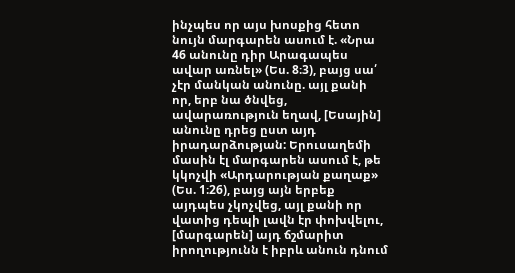ինչպես որ այս խոսքից հետո նույն մարգարեն ասում է. «Նրա 46 անունը դիր Արագապես ավար առնել» (Ես. 8։3), բայց սա՛ չէր մանկան անունը. այլ քանի որ, երբ նա ծնվեց, ավարառություն եղավ, [Եսային] անունը դրեց ըստ այդ իրադարձության: Երուսաղեմի մասին էլ մարգարեն ասում է, թե կկոչվի «Արդարության քաղաք» (Ես. 1։26), բայց այն երբեք այդպես չկոչվեց, այլ քանի որ վատից դեպի լավն էր փոխվելու, [մարգարեն] այդ ճշմարիտ իրողությունն է իբրև անուն դնում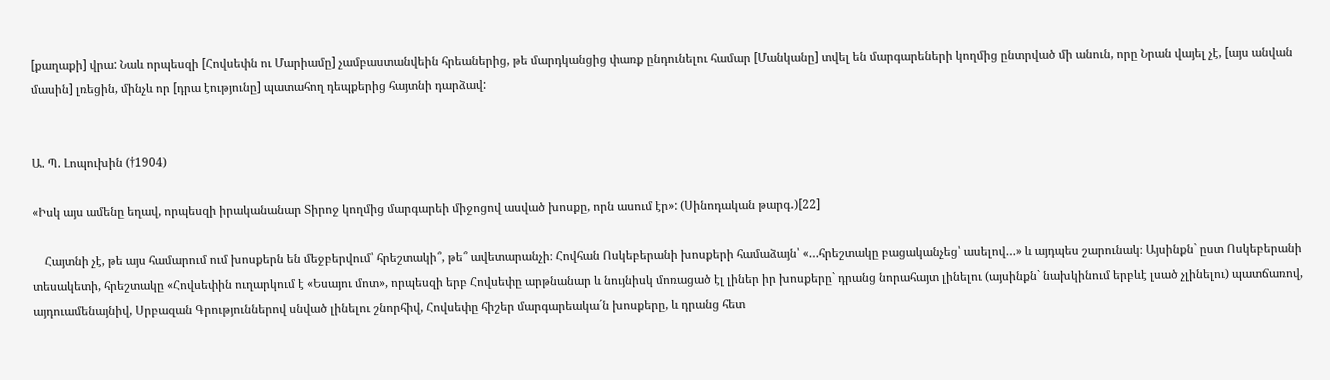[քաղաքի] վրա: Նաև որպեսզի [Հովսեփն ու Մարիամը] չամբաստանվեին հրեաներից, թե մարդկանցից փառք ընդունելու համար [Մանկանը] տվել են մարգարեների կողմից ընտրված մի անուն, որը Նրան վայել չէ, [այս անվան մասին] լռեցին, մինչև որ [դրա էությունը] պատահող դեպքերից հայտնի դարձավ:


Ա. Պ. Լոպուխին (†1904)

«Իսկ այս ամենը եղավ, որպեսզի իրականանար Տիրոջ կողմից մարգարեի միջոցով ասված խոսքը, որն ասում էր»: (Սինոդական թարգ․)[22]

    Հայտնի չէ, թե այս համարում ում խոսքերն են մեջբերվում՝ հրեշտակի՞, թե՞ ավետարանչի։ Հովհան Ոսկեբերանի խոսքերի համաձայն՝ «…հրեշտակը բացականչեց՝ ասելով…» և այդպես շարունակ։ Այսինքն` ըստ Ոսկեբերանի տեսակետի, հրեշտակը «Հովսեփին ուղարկում է «Եսայու մոտ», որպեսզի երբ Հովսեփը արթնանար և նույնիսկ մոռացած էլ լիներ իր խոսքերը` դրանց նորահայտ լինելու (այսինքն` նախկինում երբևէ լսած չլինելու) պատճառով, այդուամենայնիվ, Սրբազան Գրություններով սնված լինելու շնորհիվ, Հովսեփը հիշեր մարգարեակա´ն խոսքերը, և դրանց հետ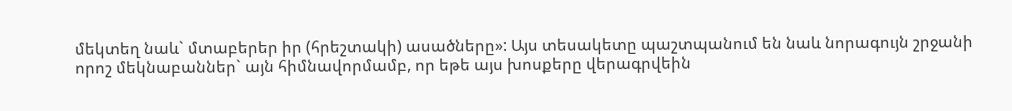մեկտեղ նաև` մտաբերեր իր (հրեշտակի) ասածները»: Այս տեսակետը պաշտպանում են նաև նորագույն շրջանի որոշ մեկնաբաններ` այն հիմնավորմամբ, որ եթե այս խոսքերը վերագրվեին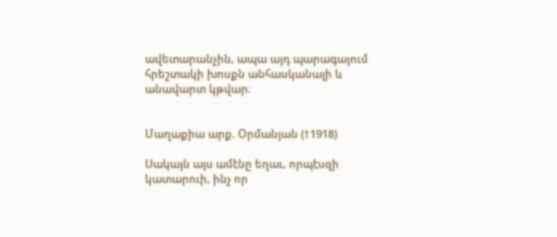ավետարանչին, ապա այդ պարագայում հրեշտակի խոսքն անհասկանալի և անավարտ կթվար։


Մաղաքիա արք. Օրմանյան (†1918)

Սակայն այս ամէնը եղաւ, որպէսզի կատարուի, ինչ որ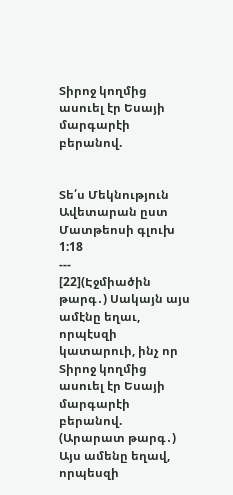Տիրոջ կողմից ասուել էր Եսայի մարգարէի բերանով.


Տե՛ս Մեկնություն Ավետարան ըստ Մատթեոսի գլուխ 1:18
---
[22](Էջմիածին թարգ․) Սակայն այս ամէնը եղաւ, որպէսզի կատարուի, ինչ որ Տիրոջ կողմից ասուել էր Եսայի մարգարէի բերանով.
(Արարատ թարգ․) Այս ամենը եղավ, որպեսզի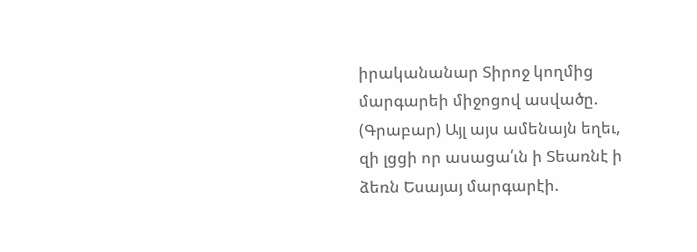իրականանար Տիրոջ կողմից մարգարեի միջոցով ասվածը.
(Գրաբար) Այլ այս ամենայն եղեւ, զի լցցի որ ասացա՛ւն ի Տեառնէ ի ձեռն Եսայայ մարգարէի.